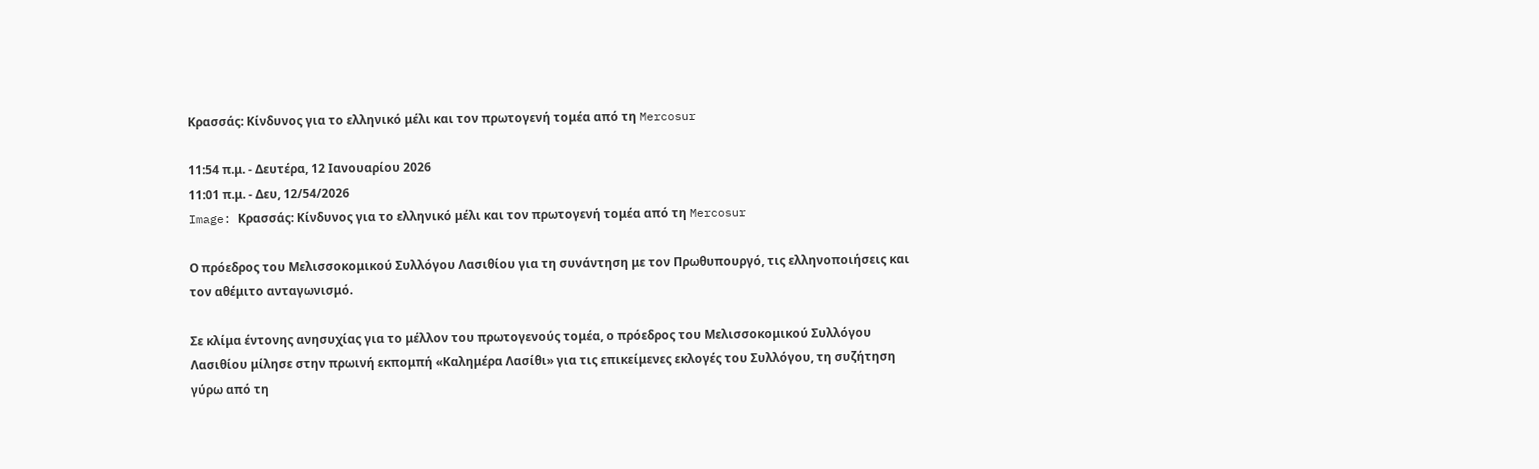Κρασσάς: Κίνδυνος για το ελληνικό μέλι και τον πρωτογενή τομέα από τη Mercosur

11:54 π.μ. - Δευτέρα, 12 Ιανουαρίου 2026
11:01 π.μ. - Δευ, 12/54/2026
Image: Κρασσάς: Κίνδυνος για το ελληνικό μέλι και τον πρωτογενή τομέα από τη Mercosur

Ο πρόεδρος του Μελισσοκομικού Συλλόγου Λασιθίου για τη συνάντηση με τον Πρωθυπουργό, τις ελληνοποιήσεις και τον αθέμιτο ανταγωνισμό.

Σε κλίμα έντονης ανησυχίας για το μέλλον του πρωτογενούς τομέα, ο πρόεδρος του Μελισσοκομικού Συλλόγου Λασιθίου μίλησε στην πρωινή εκπομπή «Καλημέρα Λασίθι» για τις επικείμενες εκλογές του Συλλόγου, τη συζήτηση γύρω από τη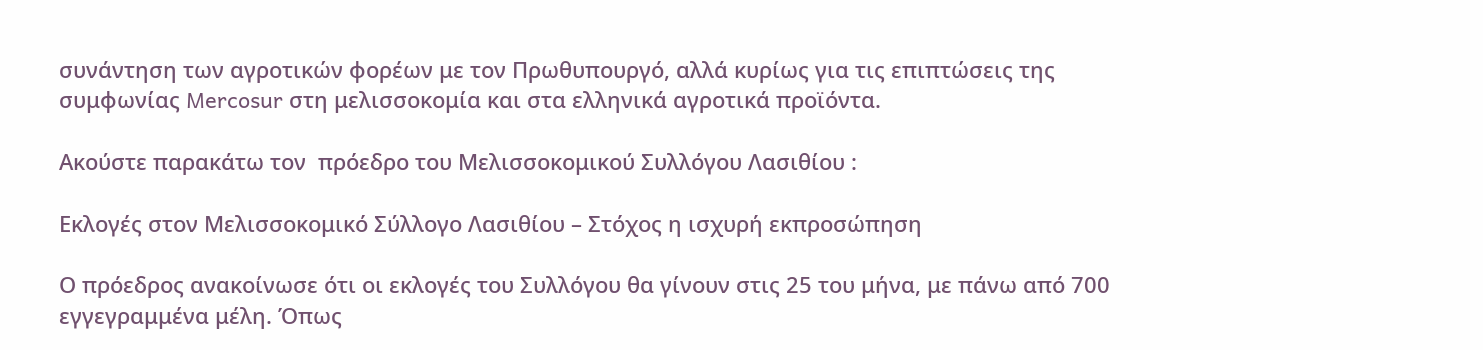συνάντηση των αγροτικών φορέων με τον Πρωθυπουργό, αλλά κυρίως για τις επιπτώσεις της συμφωνίας Mercosur στη μελισσοκομία και στα ελληνικά αγροτικά προϊόντα.

Ακούστε παρακάτω τον  πρόεδρο του Μελισσοκομικού Συλλόγου Λασιθίου :

Εκλογές στον Μελισσοκομικό Σύλλογο Λασιθίου – Στόχος η ισχυρή εκπροσώπηση

Ο πρόεδρος ανακοίνωσε ότι οι εκλογές του Συλλόγου θα γίνουν στις 25 του μήνα, με πάνω από 700 εγγεγραμμένα μέλη. Όπως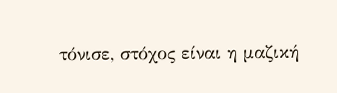τόνισε, στόχος είναι η μαζική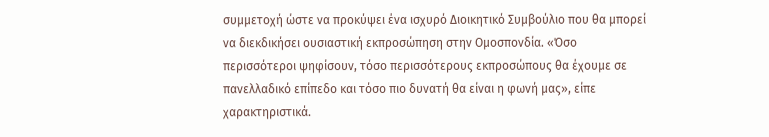συμμετοχή ώστε να προκύψει ένα ισχυρό Διοικητικό Συμβούλιο που θα μπορεί να διεκδικήσει ουσιαστική εκπροσώπηση στην Ομοσπονδία. «Όσο περισσότεροι ψηφίσουν, τόσο περισσότερους εκπροσώπους θα έχουμε σε πανελλαδικό επίπεδο και τόσο πιο δυνατή θα είναι η φωνή μας», είπε χαρακτηριστικά.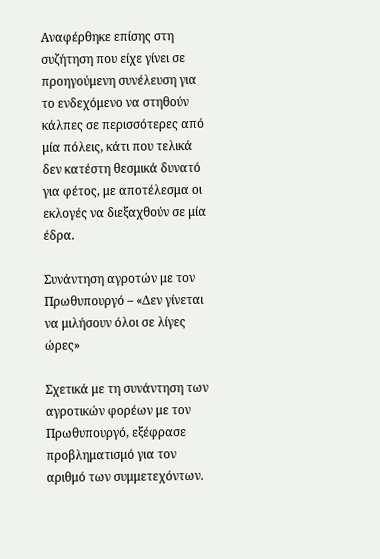Αναφέρθηκε επίσης στη συζήτηση που είχε γίνει σε προηγούμενη συνέλευση για το ενδεχόμενο να στηθούν κάλπες σε περισσότερες από μία πόλεις, κάτι που τελικά δεν κατέστη θεσμικά δυνατό για φέτος, με αποτέλεσμα οι εκλογές να διεξαχθούν σε μία έδρα.

Συνάντηση αγροτών με τον Πρωθυπουργό – «Δεν γίνεται να μιλήσουν όλοι σε λίγες ώρες»

Σχετικά με τη συνάντηση των αγροτικών φορέων με τον Πρωθυπουργό, εξέφρασε προβληματισμό για τον αριθμό των συμμετεχόντων.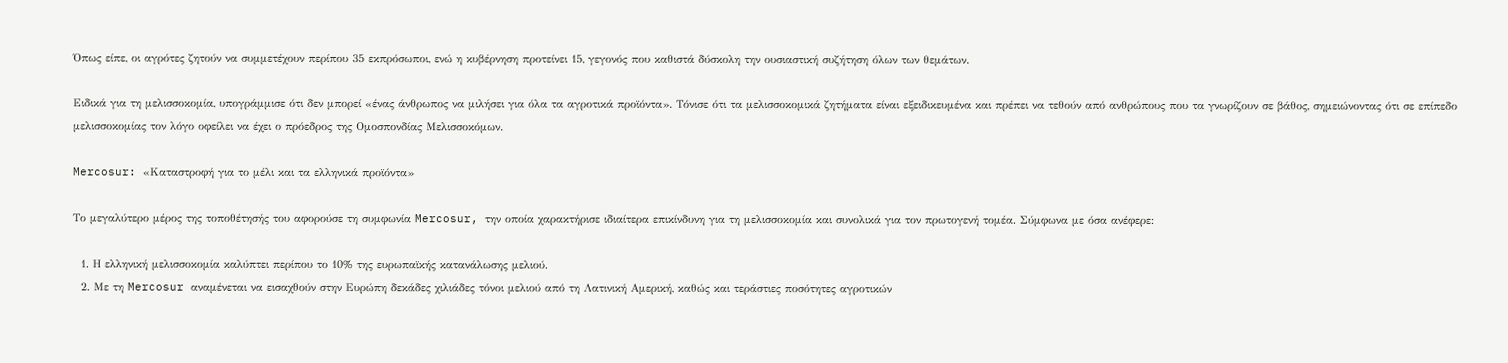Όπως είπε, οι αγρότες ζητούν να συμμετέχουν περίπου 35 εκπρόσωποι, ενώ η κυβέρνηση προτείνει 15, γεγονός που καθιστά δύσκολη την ουσιαστική συζήτηση όλων των θεμάτων.

Ειδικά για τη μελισσοκομία, υπογράμμισε ότι δεν μπορεί «ένας άνθρωπος να μιλήσει για όλα τα αγροτικά προϊόντα». Τόνισε ότι τα μελισσοκομικά ζητήματα είναι εξειδικευμένα και πρέπει να τεθούν από ανθρώπους που τα γνωρίζουν σε βάθος, σημειώνοντας ότι σε επίπεδο μελισσοκομίας τον λόγο οφείλει να έχει ο πρόεδρος της Ομοσπονδίας Μελισσοκόμων.

Mercosur: «Καταστροφή για το μέλι και τα ελληνικά προϊόντα»

Το μεγαλύτερο μέρος της τοποθέτησής του αφορούσε τη συμφωνία Mercosur, την οποία χαρακτήρισε ιδιαίτερα επικίνδυνη για τη μελισσοκομία και συνολικά για τον πρωτογενή τομέα. Σύμφωνα με όσα ανέφερε:

  1. Η ελληνική μελισσοκομία καλύπτει περίπου το 10% της ευρωπαϊκής κατανάλωσης μελιού.
  2. Με τη Mercosur αναμένεται να εισαχθούν στην Ευρώπη δεκάδες χιλιάδες τόνοι μελιού από τη Λατινική Αμερική, καθώς και τεράστιες ποσότητες αγροτικών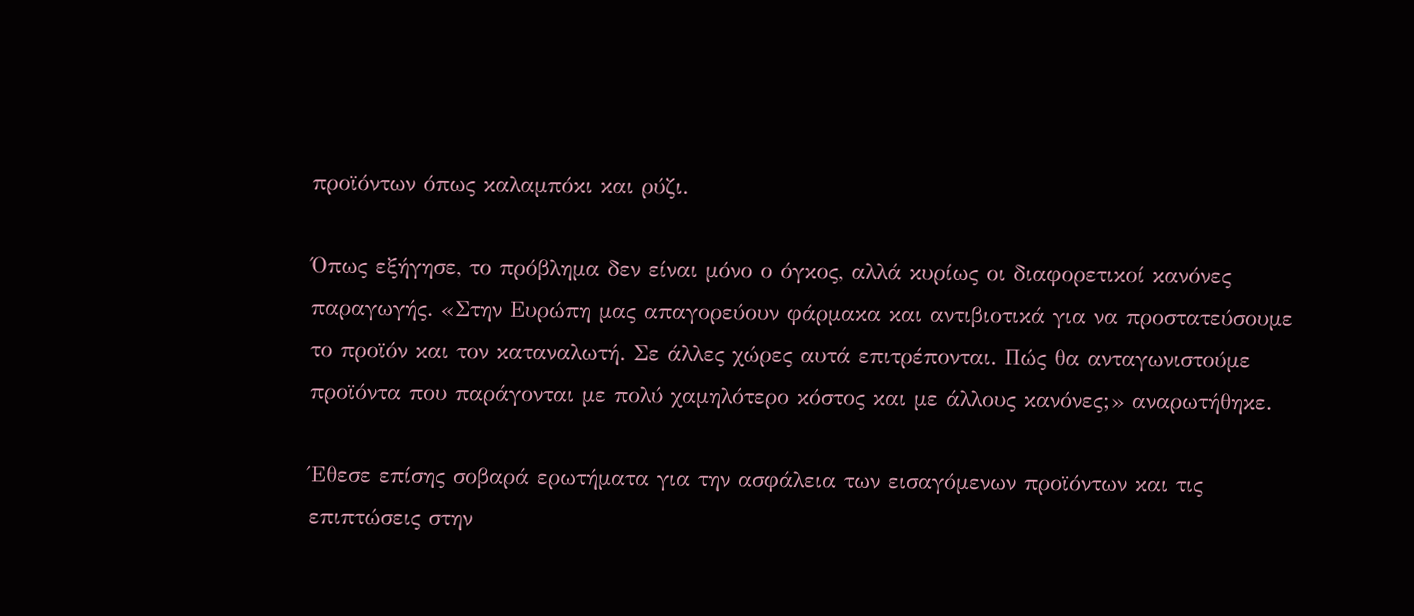προϊόντων όπως καλαμπόκι και ρύζι.

Όπως εξήγησε, το πρόβλημα δεν είναι μόνο ο όγκος, αλλά κυρίως οι διαφορετικοί κανόνες παραγωγής. «Στην Ευρώπη μας απαγορεύουν φάρμακα και αντιβιοτικά για να προστατεύσουμε το προϊόν και τον καταναλωτή. Σε άλλες χώρες αυτά επιτρέπονται. Πώς θα ανταγωνιστούμε προϊόντα που παράγονται με πολύ χαμηλότερο κόστος και με άλλους κανόνες;» αναρωτήθηκε.

Έθεσε επίσης σοβαρά ερωτήματα για την ασφάλεια των εισαγόμενων προϊόντων και τις επιπτώσεις στην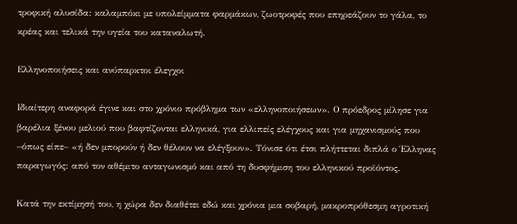τροφική αλυσίδα: καλαμπόκι με υπολείμματα φαρμάκων, ζωοτροφές που επηρεάζουν το γάλα, το κρέας και τελικά την υγεία του καταναλωτή.

Ελληνοποιήσεις και ανύπαρκτοι έλεγχοι

Ιδιαίτερη αναφορά έγινε και στο χρόνιο πρόβλημα των «ελληνοποιήσεων». Ο πρόεδρος μίλησε για βαρέλια ξένου μελιού που βαφτίζονται ελληνικά, για ελλιπείς ελέγχους και για μηχανισμούς που –όπως είπε– «ή δεν μπορούν ή δεν θέλουν να ελέγξουν». Τόνισε ότι έτσι πλήττεται διπλά ο Έλληνας παραγωγός: από τον αθέμιτο ανταγωνισμό και από τη δυσφήμιση του ελληνικού προϊόντος.

Κατά την εκτίμησή του, η χώρα δεν διαθέτει εδώ και χρόνια μια σοβαρή, μακροπρόθεσμη αγροτική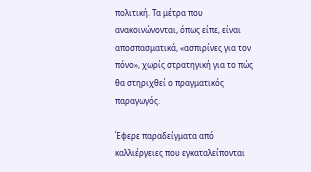πολιτική. Τα μέτρα που ανακοινώνονται, όπως είπε, είναι αποσπασματικά, «ασπιρίνες για τον πόνο», χωρίς στρατηγική για το πώς θα στηριχθεί ο πραγματικός παραγωγός.

Έφερε παραδείγματα από καλλιέργειες που εγκαταλείπονται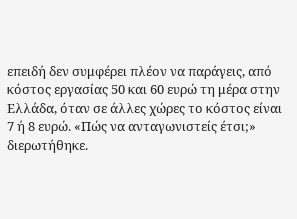επειδή δεν συμφέρει πλέον να παράγεις, από κόστος εργασίας 50 και 60 ευρώ τη μέρα στην Ελλάδα, όταν σε άλλες χώρες το κόστος είναι 7 ή 8 ευρώ. «Πώς να ανταγωνιστείς έτσι;» διερωτήθηκε.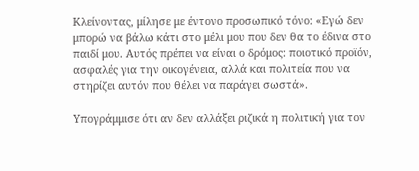Κλείνοντας, μίλησε με έντονο προσωπικό τόνο: «Εγώ δεν μπορώ να βάλω κάτι στο μέλι μου που δεν θα το έδινα στο παιδί μου. Αυτός πρέπει να είναι ο δρόμος: ποιοτικό προϊόν, ασφαλές για την οικογένεια, αλλά και πολιτεία που να στηρίζει αυτόν που θέλει να παράγει σωστά».

Υπογράμμισε ότι αν δεν αλλάξει ριζικά η πολιτική για τον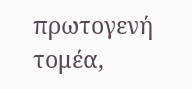πρωτογενή τομέα,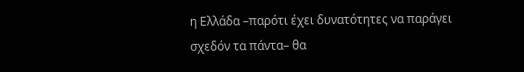η Ελλάδα –παρότι έχει δυνατότητες να παράγει σχεδόν τα πάντα– θα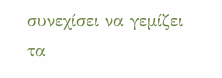συνεχίσει να γεμίζει τα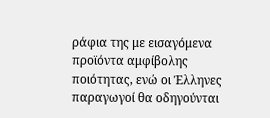ράφια της με εισαγόμενα προϊόντα αμφίβολης ποιότητας, ενώ οι Έλληνες παραγωγοί θα οδηγούνται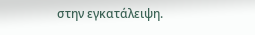στην εγκατάλειψη.